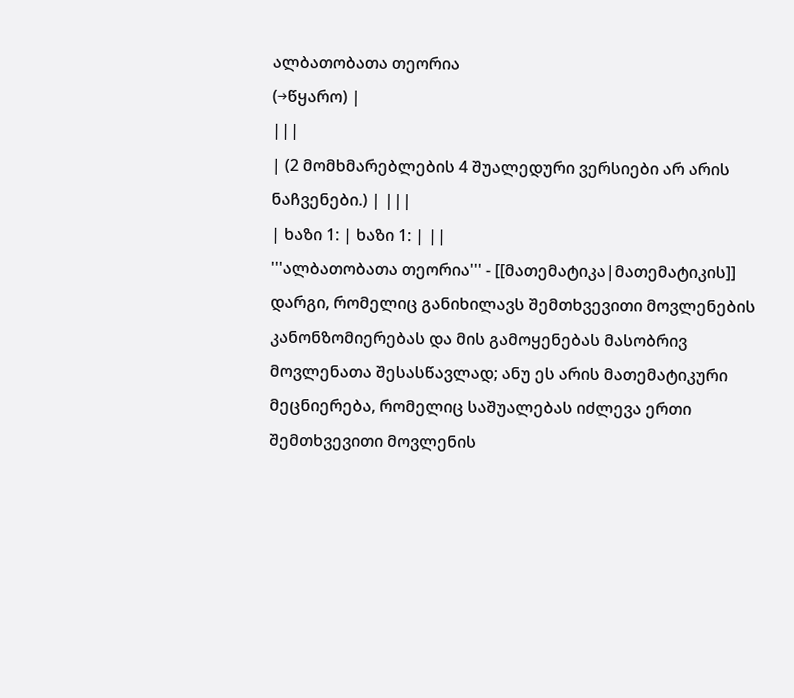ალბათობათა თეორია
(→წყარო) |
|||
| (2 მომხმარებლების 4 შუალედური ვერსიები არ არის ნაჩვენები.) | |||
| ხაზი 1: | ხაზი 1: | ||
'''ალბათობათა თეორია''' - [[მათემატიკა|მათემატიკის]] დარგი, რომელიც განიხილავს შემთხვევითი მოვლენების კანონზომიერებას და მის გამოყენებას მასობრივ მოვლენათა შესასწავლად; ანუ ეს არის მათემატიკური მეცნიერება, რომელიც საშუალებას იძლევა ერთი შემთხვევითი მოვლენის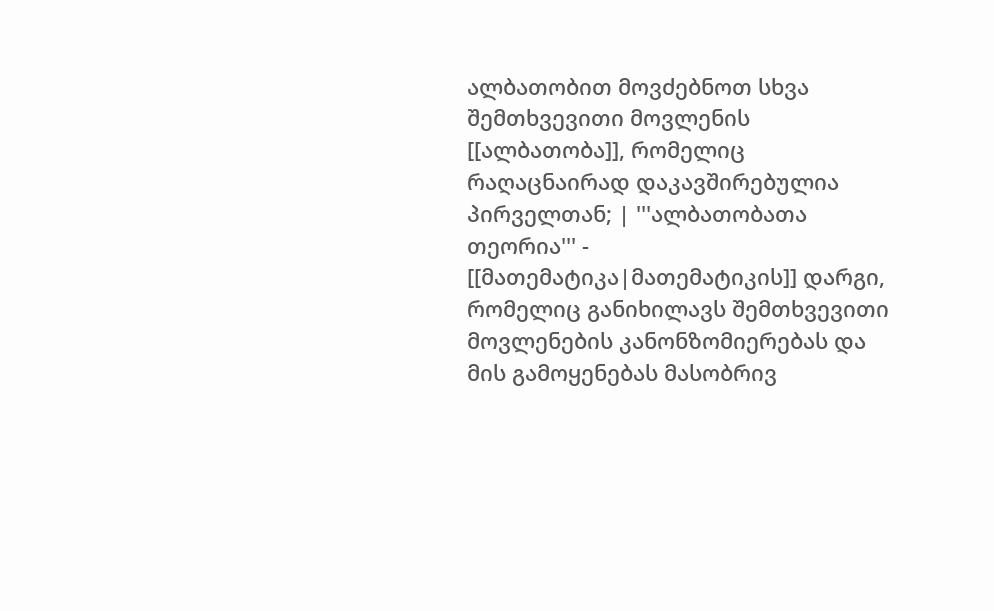ალბათობით მოვძებნოთ სხვა შემთხვევითი მოვლენის [[ალბათობა]], რომელიც რაღაცნაირად დაკავშირებულია პირველთან; | '''ალბათობათა თეორია''' - [[მათემატიკა|მათემატიკის]] დარგი, რომელიც განიხილავს შემთხვევითი მოვლენების კანონზომიერებას და მის გამოყენებას მასობრივ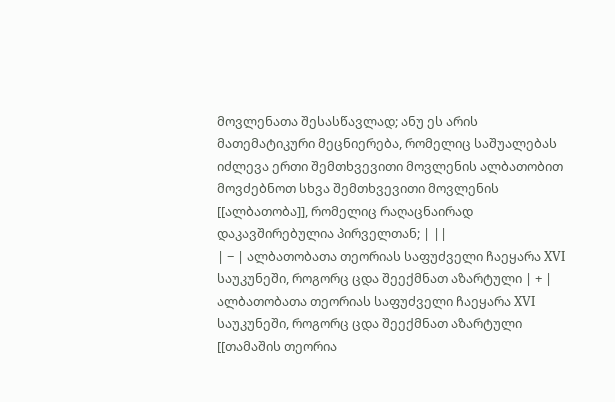მოვლენათა შესასწავლად; ანუ ეს არის მათემატიკური მეცნიერება, რომელიც საშუალებას იძლევა ერთი შემთხვევითი მოვლენის ალბათობით მოვძებნოთ სხვა შემთხვევითი მოვლენის [[ალბათობა]], რომელიც რაღაცნაირად დაკავშირებულია პირველთან; | ||
| − | ალბათობათა თეორიას საფუძველი ჩაეყარა XVI საუკუნეში, როგორც ცდა შეექმნათ აზარტული | + | ალბათობათა თეორიას საფუძველი ჩაეყარა XVI საუკუნეში, როგორც ცდა შეექმნათ აზარტული [[თამაშის თეორია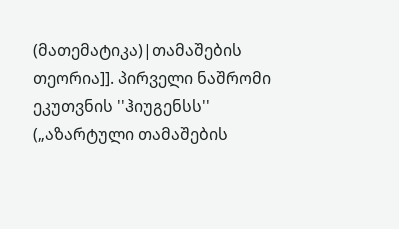(მათემატიკა)|თამაშების თეორია]]. პირველი ნაშრომი ეკუთვნის ''ჰიუგენსს'' („აზარტული თამაშების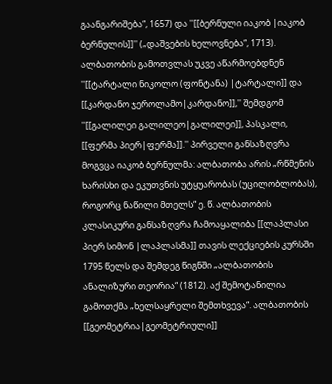გაანგარიშება“, 1657) და ''[[ბერნული იაკობ |იაკობ ბერნულის]]'' („დაშვების ხელოვნება“, 1713). ალბათობის გამოთვლას უკვე აწარმოებდნენ ''[[ტარტალი ნიკოლო (ფონტანა) |ტარტალი]] და [[კარდანო ჯეროლამო|კარდანო]],'' შემდგომ ''[[გალილეი გალილეო|გალილეი]], პასკალი, [[ფერმა პიერ|ფერმა]].'' პირველი განსაზღვრა მოგვცა იაკობ ბერნულმა: ალბათობა არის „რწმენის ხარისხი და ეკუთვნის უტყუარობას (უცილობლობას), როგორც ნაწილი მთელს“ ე. წ. ალბათობის კლასიკური განსაზღვრა ჩამოაყალიბა [[ლაპლასი პიერ სიმონ |ლაპლასმა]] თავის ლექციების კურსში 1795 წელს და შემდეგ წიგნში „ალბათობის ანალიზური თეორია“ (1812). აქ შემოტანილია გამოთქმა „ხელსაყრელი შემთხვევა“. ალბათობის [[გეომეტრია|გეომეტრიული]]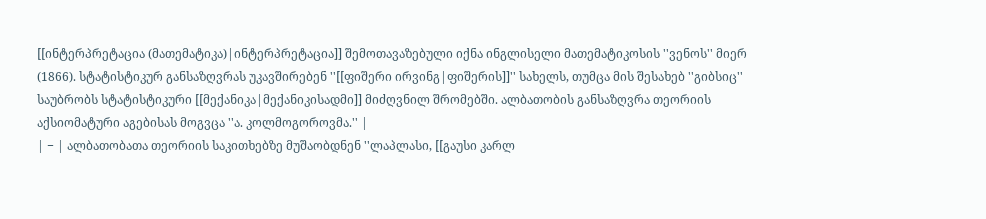[[ინტერპრეტაცია (მათემატიკა)|ინტერპრეტაცია]] შემოთავაზებული იქნა ინგლისელი მათემატიკოსის ''ვენოს'' მიერ (1866). სტატისტიკურ განსაზღვრას უკავშირებენ ''[[ფიშერი ირვინგ|ფიშერის]]'' სახელს, თუმცა მის შესახებ ''გიბსიც'' საუბრობს სტატისტიკური [[მექანიკა|მექანიკისადმი]] მიძღვნილ შრომებში. ალბათობის განსაზღვრა თეორიის აქსიომატური აგებისას მოგვცა ''ა. კოლმოგოროვმა.'' |
| − | ალბათობათა თეორიის საკითხებზე მუშაობდნენ ''ლაპლასი, [[გაუსი კარლ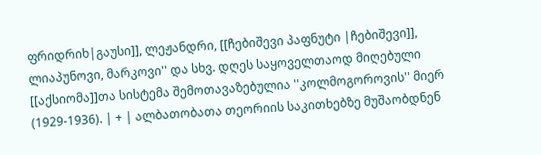ფრიდრიხ|გაუსი]], ლეჟანდრი, [[ჩებიშევი პაფნუტი |ჩებიშევი]], ლიაპუნოვი, მარკოვი'' და სხვ. დღეს საყოველთაოდ მიღებული [[აქსიომა]]თა სისტემა შემოთავაზებულია ''კოლმოგოროვის'' მიერ (1929-1936). | + | ალბათობათა თეორიის საკითხებზე მუშაობდნენ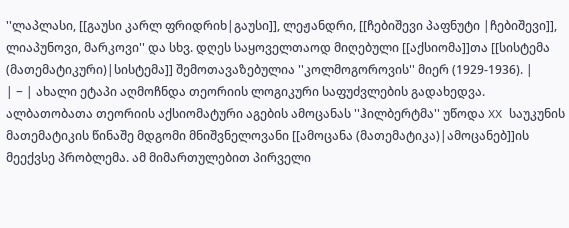''ლაპლასი, [[გაუსი კარლ ფრიდრიხ|გაუსი]], ლეჟანდრი, [[ჩებიშევი პაფნუტი |ჩებიშევი]], ლიაპუნოვი, მარკოვი'' და სხვ. დღეს საყოველთაოდ მიღებული [[აქსიომა]]თა [[სისტემა (მათემატიკური)|სისტემა]] შემოთავაზებულია ''კოლმოგოროვის'' მიერ (1929-1936). |
| − | ახალი ეტაპი აღმოჩნდა თეორიის ლოგიკური საფუძვლების გადახედვა. ალბათობათა თეორიის აქსიომატური აგების ამოცანას ''ჰილბერტმა'' უწოდა XX საუკუნის მათემატიკის წინაშე მდგომი მნიშვნელოვანი [[ამოცანა (მათემატიკა)|ამოცანებ]]ის მეექვსე პრობლემა. ამ მიმართულებით პირველი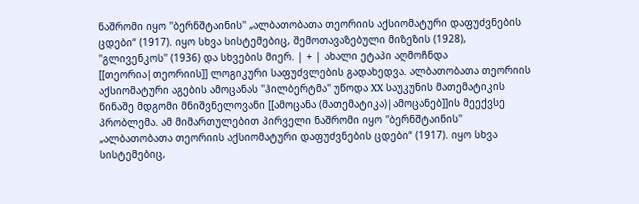ნაშრომი იყო ''ბერნშტაინის'' „ალბათობათა თეორიის აქსიომატური დაფუძვნების ცდები“ (1917). იყო სხვა სისტემებიც, შემოთავაზებული მიზეზის (1928), ''გლივენკოს'' (1936) და სხვების მიერ. | + | ახალი ეტაპი აღმოჩნდა [[თეორია|თეორიის]] ლოგიკური საფუძვლების გადახედვა. ალბათობათა თეორიის აქსიომატური აგების ამოცანას ''ჰილბერტმა'' უწოდა XX საუკუნის მათემატიკის წინაშე მდგომი მნიშვნელოვანი [[ამოცანა (მათემატიკა)|ამოცანებ]]ის მეექვსე პრობლემა. ამ მიმართულებით პირველი ნაშრომი იყო ''ბერნშტაინის'' „ალბათობათა თეორიის აქსიომატური დაფუძვნების ცდები“ (1917). იყო სხვა სისტემებიც,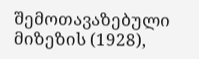შემოთავაზებული მიზეზის (1928),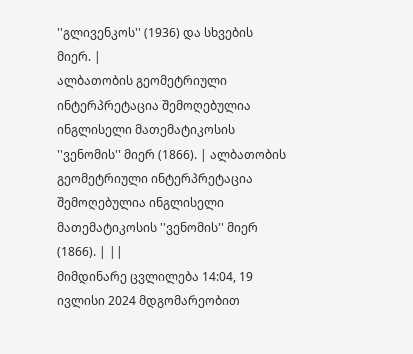''გლივენკოს'' (1936) და სხვების მიერ. |
ალბათობის გეომეტრიული ინტერპრეტაცია შემოღებულია ინგლისელი მათემატიკოსის ''ვენომის'' მიერ (1866). | ალბათობის გეომეტრიული ინტერპრეტაცია შემოღებულია ინგლისელი მათემატიკოსის ''ვენომის'' მიერ (1866). | ||
მიმდინარე ცვლილება 14:04, 19 ივლისი 2024 მდგომარეობით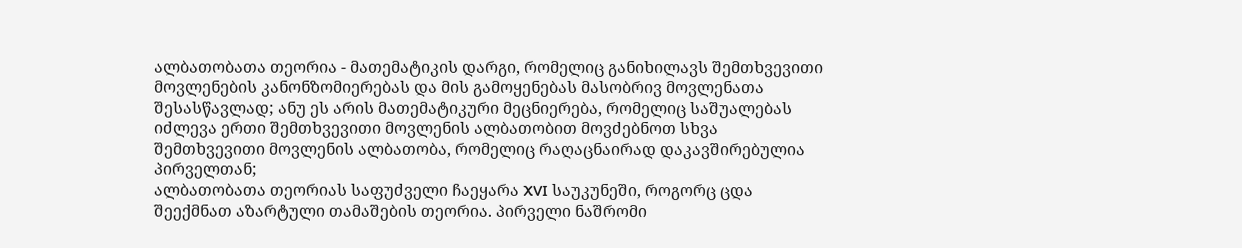ალბათობათა თეორია - მათემატიკის დარგი, რომელიც განიხილავს შემთხვევითი მოვლენების კანონზომიერებას და მის გამოყენებას მასობრივ მოვლენათა შესასწავლად; ანუ ეს არის მათემატიკური მეცნიერება, რომელიც საშუალებას იძლევა ერთი შემთხვევითი მოვლენის ალბათობით მოვძებნოთ სხვა შემთხვევითი მოვლენის ალბათობა, რომელიც რაღაცნაირად დაკავშირებულია პირველთან;
ალბათობათა თეორიას საფუძველი ჩაეყარა XVI საუკუნეში, როგორც ცდა შეექმნათ აზარტული თამაშების თეორია. პირველი ნაშრომი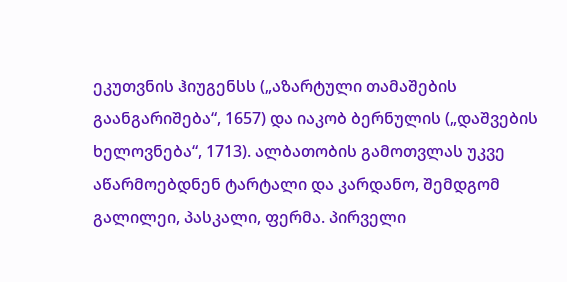ეკუთვნის ჰიუგენსს („აზარტული თამაშების გაანგარიშება“, 1657) და იაკობ ბერნულის („დაშვების ხელოვნება“, 1713). ალბათობის გამოთვლას უკვე აწარმოებდნენ ტარტალი და კარდანო, შემდგომ გალილეი, პასკალი, ფერმა. პირველი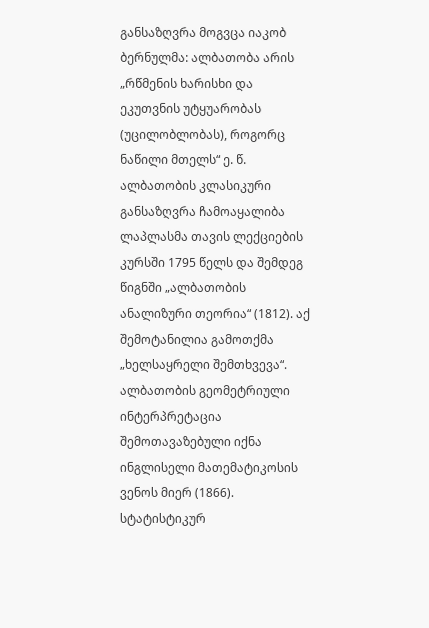განსაზღვრა მოგვცა იაკობ ბერნულმა: ალბათობა არის „რწმენის ხარისხი და ეკუთვნის უტყუარობას (უცილობლობას), როგორც ნაწილი მთელს“ ე. წ. ალბათობის კლასიკური განსაზღვრა ჩამოაყალიბა ლაპლასმა თავის ლექციების კურსში 1795 წელს და შემდეგ წიგნში „ალბათობის ანალიზური თეორია“ (1812). აქ შემოტანილია გამოთქმა „ხელსაყრელი შემთხვევა“. ალბათობის გეომეტრიული ინტერპრეტაცია შემოთავაზებული იქნა ინგლისელი მათემატიკოსის ვენოს მიერ (1866). სტატისტიკურ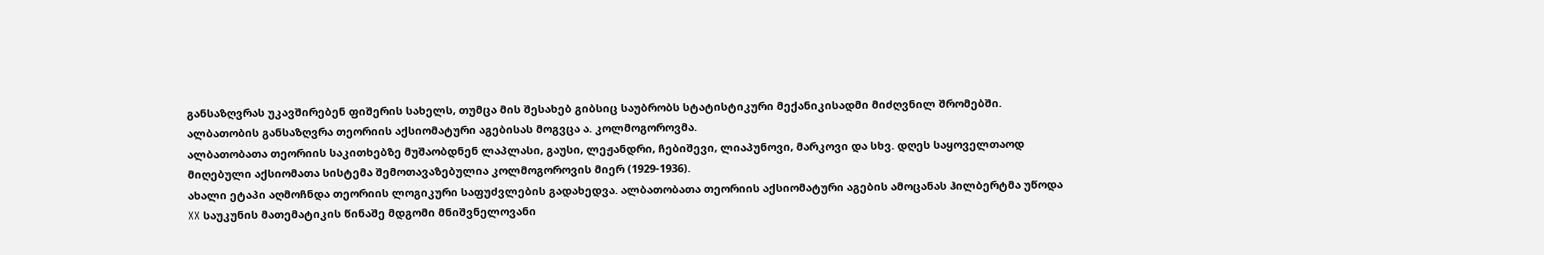განსაზღვრას უკავშირებენ ფიშერის სახელს, თუმცა მის შესახებ გიბსიც საუბრობს სტატისტიკური მექანიკისადმი მიძღვნილ შრომებში. ალბათობის განსაზღვრა თეორიის აქსიომატური აგებისას მოგვცა ა. კოლმოგოროვმა.
ალბათობათა თეორიის საკითხებზე მუშაობდნენ ლაპლასი, გაუსი, ლეჟანდრი, ჩებიშევი, ლიაპუნოვი, მარკოვი და სხვ. დღეს საყოველთაოდ მიღებული აქსიომათა სისტემა შემოთავაზებულია კოლმოგოროვის მიერ (1929-1936).
ახალი ეტაპი აღმოჩნდა თეორიის ლოგიკური საფუძვლების გადახედვა. ალბათობათა თეორიის აქსიომატური აგების ამოცანას ჰილბერტმა უწოდა XX საუკუნის მათემატიკის წინაშე მდგომი მნიშვნელოვანი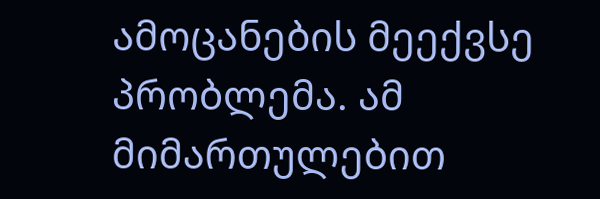ამოცანების მეექვსე პრობლემა. ამ მიმართულებით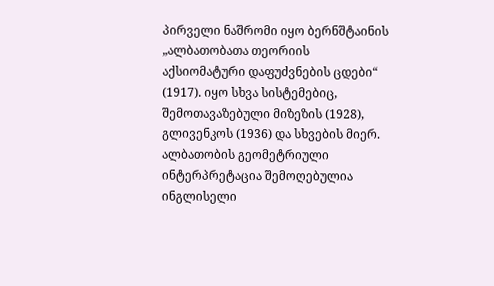პირველი ნაშრომი იყო ბერნშტაინის „ალბათობათა თეორიის აქსიომატური დაფუძვნების ცდები“ (1917). იყო სხვა სისტემებიც, შემოთავაზებული მიზეზის (1928), გლივენკოს (1936) და სხვების მიერ.
ალბათობის გეომეტრიული ინტერპრეტაცია შემოღებულია ინგლისელი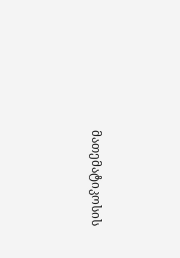მათემატიკოსის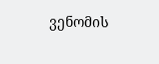ვენომის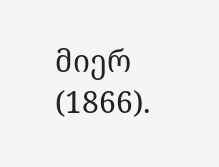მიერ (1866).